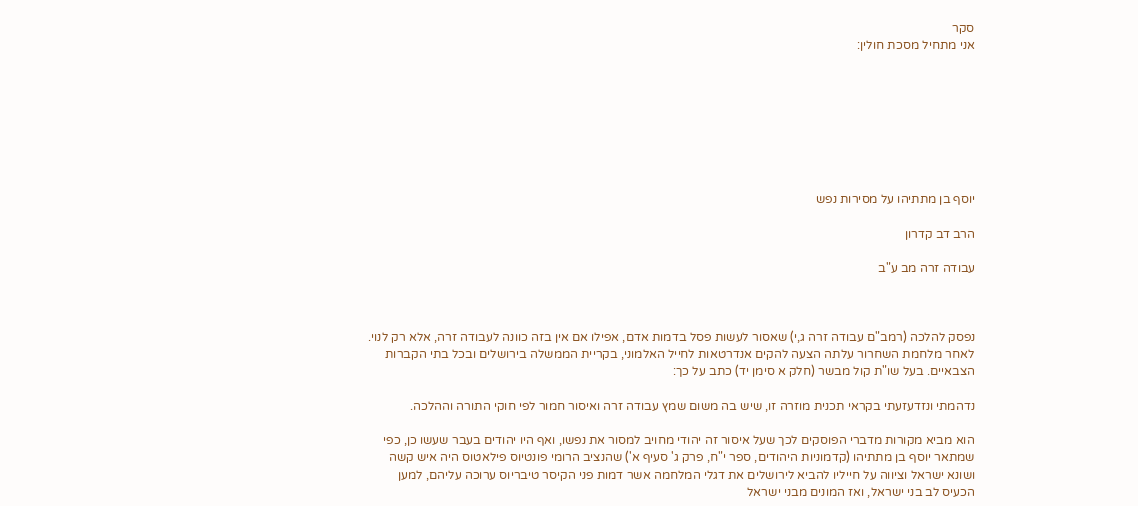סקר
אני מתחיל מסכת חולין:








יוסף בן מתתיהו על מסירות נפש

הרב דב קדרון

עבודה זרה מב ע"ב



נפסק להלכה (רמב"ם עבודה זרה ג,י) שאסור לעשות פסל בדמות אדם, אפילו אם אין בזה כוונה לעבודה זרה, אלא רק לנוי.
לאחר מלחמת השחרור עלתה הצעה להקים אנדרטאות לחייל האלמוני, בקריית הממשלה בירושלים ובכל בתי הקברות הצבאיים. בעל שו"ת קול מבשר (חלק א סימן יד) כתב על כך:

נדהמתי ונזדעזעתי בקראי תכנית מוזרה זו, שיש בה משום שמץ עבודה זרה ואיסור חמור לפי חוקי התורה וההלכה.

הוא מביא מקורות מדברי הפוסקים לכך שעל איסור זה יהודי מחויב למסור את נפשו, ואף היו יהודים בעבר שעשו כן, כפי שמתאר יוסף בן מתתיהו (קדמוניות היהודים, ספר י"ח, פרק ג' סעיף א') שהנציב הרומי פונטיוס פילאטוס היה איש קשה ושונא ישראל וציווה על חייליו להביא לירושלים את דגלי המלחמה אשר דמות פני הקיסר טיבריוס ערוכה עליהם, למען הכעיס לב בני ישראל, ואז המונים מבני ישראל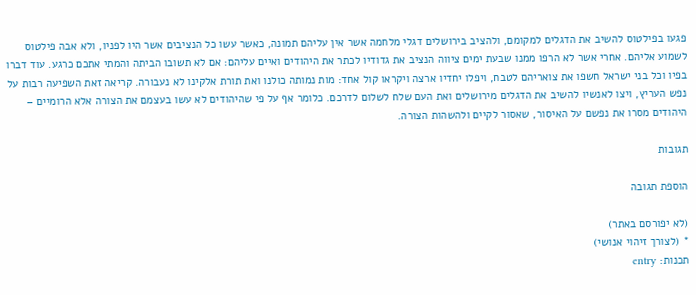פגעו בפילטוס להשיב את הדגלים למקומם, ולהציב בירושלים דגלי מלחמה אשר אין עליהם תמונה, כאשר עשו כל הנציבים אשר היו לפניו, ולא אבה פילטוס לשמוע אליהם. אחרי אשר לא הרפו ממנו שבעת ימים ציווה הנציב את גדודיו לכתר את היהודים ואיים עליהם: אם לא תשובו הביתה והמתי אתכם כרגע. עוד דברו בפיו וכל בני ישראל חשפו את צואריהם לטבח, ויפלו יחדיו ארצה ויקראו קול אחד: מות נמותה כולנו ואת תורת אלקינו לא נעבורה. קריאה זאת השפיעה רבות על נפש העריץ, ויצו לאנשיו להשיב את הדגלים מירושלים ואת העם שלח לשלום לדרכם. כלומר אף על פי שהיהודים לא עשו בעצמם את הצורה אלא הרומיים – היהודים מסרו את נפשם על האיסור, שאסור לקיים ולהשהות הצורה.

תגובות

הוספת תגובה

(לא יפורסם באתר)
* (לצורך זיהוי אנושי)
תכנות: entry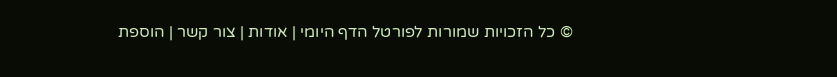© כל הזכויות שמורות לפורטל הדף היומי | אודות | צור קשר | הוספת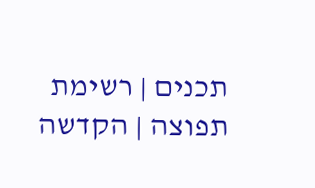תכנים | רשימת תפוצה | הקדשה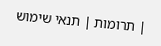| תרומות | תנאי שימוש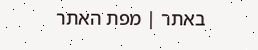באתר | מפת האתר